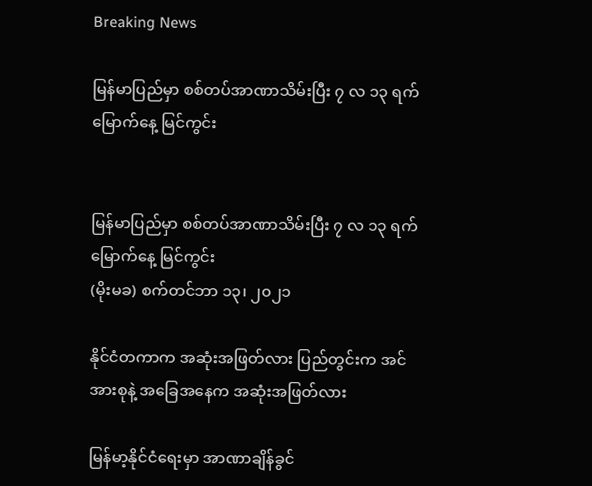Breaking News

မြန်မာပြည်မှာ စစ်တပ်အာဏာသိမ်းပြီး ၇ လ ၁၃ ရက် မြောက်နေ့ မြင်ကွင်း


မြန်မာပြည်မှာ စစ်တပ်အာဏာသိမ်းပြီး ၇ လ ၁၃ ရက် မြောက်နေ့ မြင်ကွင်း
(မိုးမခ) စက်တင်ဘာ ၁၃၊ ၂၀၂၁

နိုင်ငံတကာက အဆုံးအဖြတ်လား ပြည်တွင်းက အင်အားစုနဲ့ အခြေအနေက အဆုံးအဖြတ်လား

မြန်မာ့နိုင်ငံရေးမှာ အာဏာချိန်ခွင်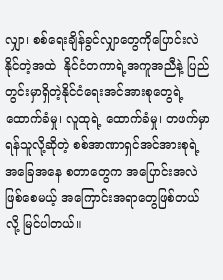လျှာ၊ စစ်ရေးချိန်ခွင်လျှာတွေကိုပြောင်းလဲနိုင်တဲ့အထဲ  နိုင်ငံတကာရဲ့အကူအညီနဲ့ ပြည်တွင်းမှာရှိတဲ့နိုင်ငံရေးအင်အားစုတွေရဲ့ ထောက်ခံမှု၊ လူထုရဲ့ ထောက်ခံမှု၊ တဖက်မှာ ရန်သူလို့ဆိုတဲ့ စစ်အာဏာရှင်အင်အားစုရဲ့အခြေအနေ စတာတွေက အပြောင်းအလဲဖြစ်စေမယ့် အကြောင်းအရာတွေဖြစ်တယ်လို့ မြင်ပါတယ်။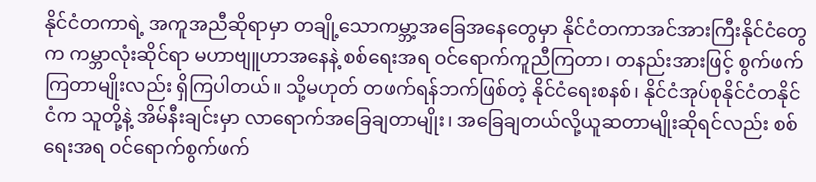နိုင်ငံတကာရဲ့ အကူအညီဆိုရာမှာ တချို့သောကမ္ဘာ့အခြေအနေတွေမှာ နိုင်ငံတကာအင်အားကြီးနိုင်ငံတွေက ကမ္ဘာလုံးဆိုင်ရာ မဟာဗျူဟာအနေနဲ့ စစ်ရေးအရ ဝင်ရောက်ကူညီကြတာ၊ တနည်းအားဖြင့် စွက်ဖက်ကြတာမျိုးလည်း ရှိကြပါတယ်။ သို့မဟုတ် တဖက်ရန်ဘက်ဖြစ်တဲ့ နိုင်ငံရေးစနစ်၊ နိုင်ငံအုပ်စုနိုင်ငံတနိုင်ငံက သူတို့နဲ့ အိမ်နီးချင်းမှာ လာရောက်အခြေချတာမျိုး၊ အခြေချတယ်လို့ယူဆတာမျိုးဆိုရင်လည်း စစ်ရေးအရ ဝင်ရောက်စွက်ဖက်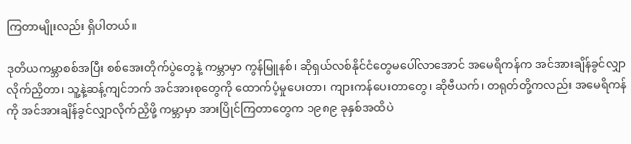ကြတာမျိုးလည်း ရှိပါတယ်။

ဒုတိယကမ္ဘာစစ်အပြီး စစ်အေးတိုက်ပွဲတွေနဲ့ ကမ္ဘာမှာ ကွန်မြူနစ်၊ ဆိုရှယ်လစ်နိုင်ငံတွေမပေါ်လာအောင် အမေရိကန်က အင်အားချိန်ခွင်လျှာ လိုက်ညှိတာ၊ သူ့နဲ့ဆန့်ကျင်ဘက် အင်အားစုတွေကို ထောက်ပံ့မှုပေးတာ၊ ကျားကန်ပေးတာတွေ၊ ဆိုဗီယက်၊ တရုတ်တို့ကလည်း အမေရိကန်ကို အင်အားချိန်ခွင်လျှာလိုက်ညှိဖို့ ကမ္ဘာမှာ အားပြိုင်ကြတာတွေက ၁၉၈၉ ခုနှစ်အထိပဲ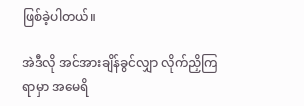ဖြစ်ခဲ့ပါတယ်။

အဲဒီလို အင်အားချိန်ခွင်လျှာ လိုက်ညှိကြရာမှာ အမေရိ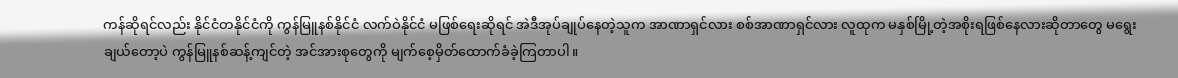ကန်ဆိုရင်လည်း နိုင်ငံတနိုင်ငံကို ကွန်မြူနစ်နိုင်ငံ လက်ဝဲနိုင်ငံ မဖြစ်ရေးဆိုရင် အဲဒီအုပ်ချုပ်နေတဲ့သူက အာဏာရှင်လား စစ်အာဏာရှင်လား လူထုက မနှစ်မြို့တဲ့အစိုးရဖြစ်နေလားဆိုတာတွေ မရွေးချယ်တော့ပဲ ကွန်မြူနစ်ဆန့်ကျင်တဲ့ အင်အားစုတွေကို မျက်စေ့မှိတ်ထောက်ခံခဲ့ကြတာပါ။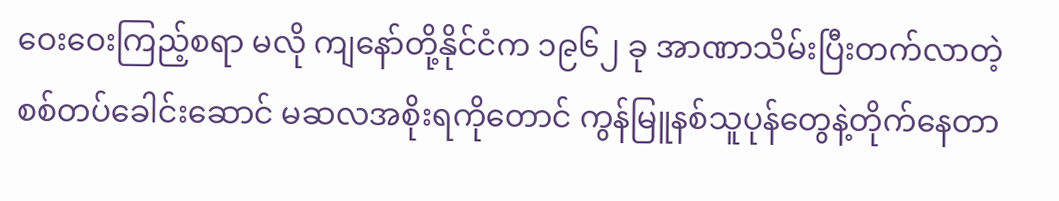ဝေးဝေးကြည့်စရာ မလို ကျနော်တို့နိုင်ငံက ၁၉၆၂ ခု အာဏာသိမ်းပြီးတက်လာတဲ့ စစ်တပ်ခေါင်းဆောင် မဆလအစိုးရကိုတောင် ကွန်မြူနစ်သူပုန်တွေနဲ့တိုက်နေတာ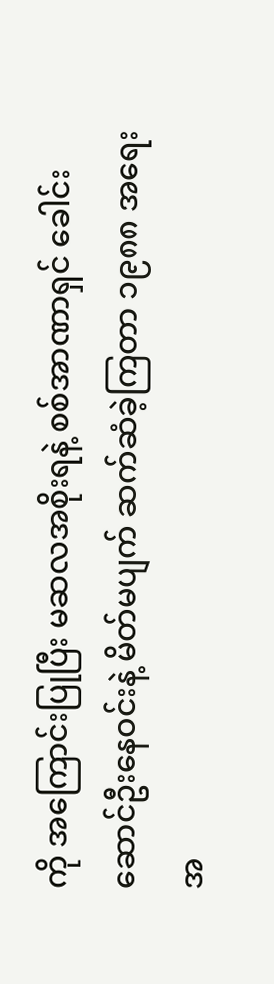ကို အကြောင်းပြုပြီး မဆလအစိုးရနဲ့ စစ်အာဏာရှင် ခေါင်းဆောင်ဦးနေဝင်းနဲ့ မိတ်မပျက် ဆက်ဆံခဲ့ကြတာ ၁၉၈၈ အရေးအ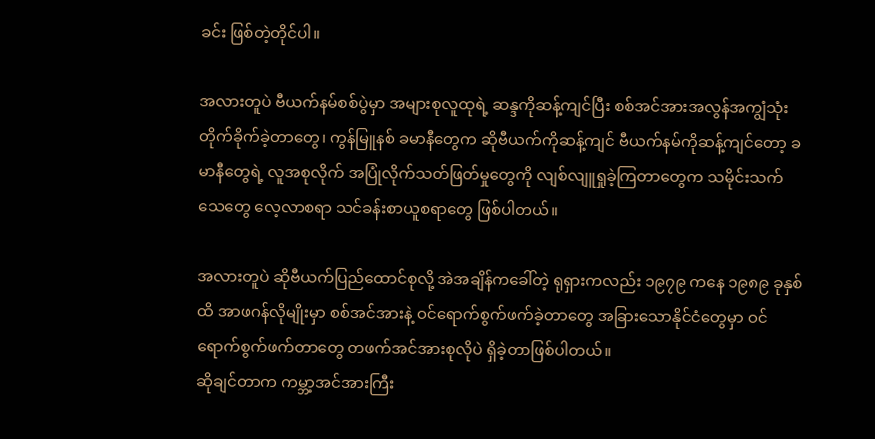ခင်း ဖြစ်တဲ့တိုင်ပါ။

အလားတူပဲ ဗီယက်နမ်စစ်ပွဲမှာ အများစုလူထုရဲ့ ဆန္ဒကိုဆန့်ကျင်ပြီး စစ်အင်အားအလွန်အကျွံသုံး တိုက်ခိုက်ခဲ့တာတွေ၊ ကွန်မြူနစ် ခမာနီတွေက ဆိုဗီယက်ကိုဆန့်ကျင် ဗီယက်နမ်ကိုဆန့်ကျင်တော့ ခမာနီတွေရဲ့ လူအစုလိုက် အပြုံလိုက်သတ်ဖြတ်မှုတွေကို လျစ်လျူရှုခဲ့ကြတာတွေက သမိုင်းသက်သေတွေ လေ့လာစရာ သင်ခန်းစာယူစရာတွေ ဖြစ်ပါတယ်။

အလားတူပဲ ဆိုဗီယက်ပြည်ထောင်စုလို့ အဲအချိန်ကခေါ်တဲ့ ရုရှားကလည်း ၁၉၇၉ ကနေ ၁၉၈၉ ခုနှစ်ထိ အာဖဂန်လိုမျိုးမှာ စစ်အင်အားနဲ့ ဝင်ရောက်စွက်ဖက်ခဲ့တာတွေ အခြားသောနိုင်ငံတွေမှာ ဝင်ရောက်စွက်ဖက်တာတွေ တဖက်အင်အားစုလိုပဲ ရှိခဲ့တာဖြစ်ပါတယ်။
ဆိုချင်တာက ကမ္ဘာ့အင်အားကြီး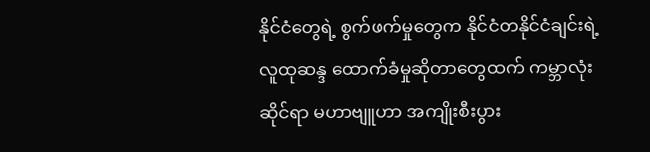နိုင်ငံတွေရဲ့ စွက်ဖက်မှုတွေက နိုင်ငံတနိုင်ငံချင်းရဲ့ လူထုဆန္ဒ ထောက်ခံမှုဆိုတာတွေထက် ကမ္ဘာလုံးဆိုင်ရာ မဟာဗျူဟာ အကျိုးစီးပွား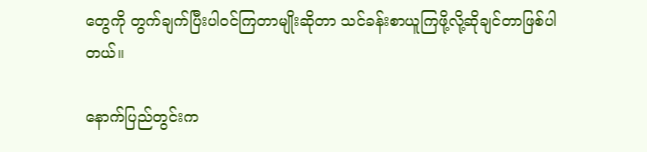တွေကို တွက်ချက်ပြီးပါဝင်ကြတာမျိုးဆိုတာ သင်ခန်းစာယူကြဖို့လို့ဆိုချင်တာဖြစ်ပါတယ်။

နောက်ပြည်တွင်းက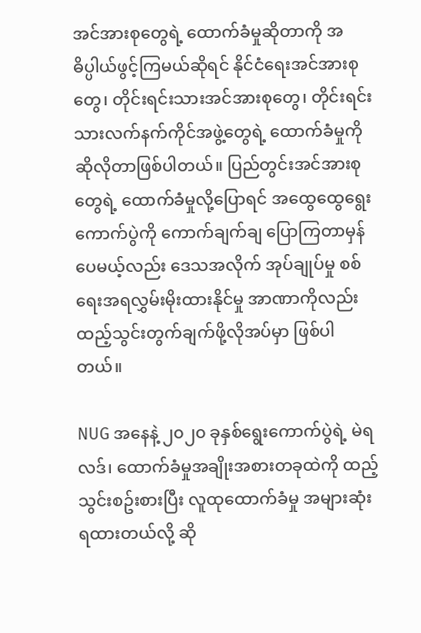အင်အားစုတွေရဲ့ ထောက်ခံမှုဆိုတာကို အဓိပ္ပါယ်ဖွင့်ကြမယ်ဆိုရင် နိုင်ငံရေးအင်အားစုတွေ၊ တိုင်းရင်းသားအင်အားစုတွေ၊ တိုင်းရင်းသားလက်နက်ကိုင်အဖွဲ့တွေရဲ့ ထောက်ခံမှုကို ဆိုလိုတာဖြစ်ပါတယ်။ ပြည်တွင်းအင်အားစုတွေရဲ့ ထောက်ခံမှုလို့ပြောရင် အထွေထွေရွေးကောက်ပွဲကို ကောက်ချက်ချ ပြောကြတာမှန်ပေမယ့်လည်း ဒေသအလိုက် အုပ်ချုပ်မှု စစ်ရေးအရလွှမ်းမိုးထားနိုင်မှု အာဏာကိုလည်း ထည့်သွင်းတွက်ချက်ဖို့လိုအပ်မှာ ဖြစ်ပါတယ်။

NUG အနေနဲ့ ၂၀၂၀ ခုနှစ်ရွေးကောက်ပွဲရဲ့ မဲရလဒ်၊ ထောက်ခံမှုအချိုးအစားတခုထဲကို ထည့်သွင်းစဥ်းစားပြီး လူထုထောက်ခံမှု အများဆုံးရထားတယ်လို့ ဆို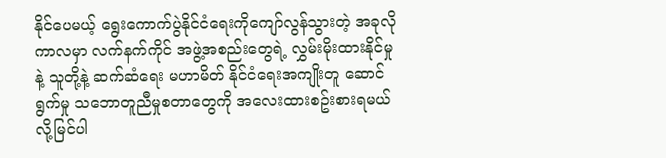နိုင်ပေမယ့် ရွေးကောက်ပွဲနိုင်ငံရေးကိုကျော်လွန်သွားတဲ့ အခုလိုကာလမှာ လက်နက်ကိုင် အဖွဲ့အစည်းတွေရဲ့ လွှမ်းမိုးထားနိုင်မှုနဲ့ သူတို့နဲ့ ဆက်ဆံရေး မဟာမိတ် နိုင်ငံရေးအကျိုးတူ ဆောင်ရွက်မှု သဘောတူညီမှုစတာတွေကို အလေးထားစဥ်းစားရမယ်လို့မြင်ပါ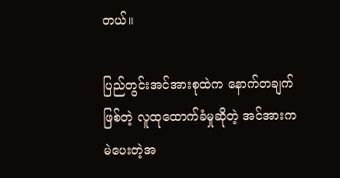တယ်။

ပြည်တွင်းအင်အားစုထဲက နောက်တချက်ဖြစ်တဲ့ လူထုထောက်ခံမှုဆိုတဲ့ အင်အားက မဲပေးတဲ့အ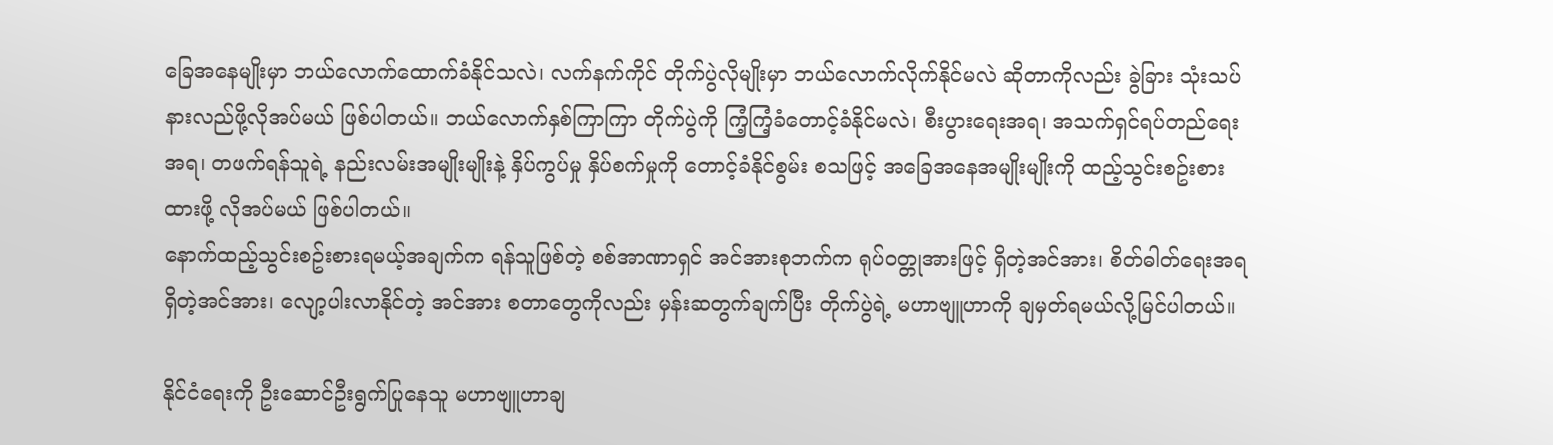ခြေအနေမျိုးမှာ ဘယ်လောက်ထောက်ခံနိုင်သလဲ၊ လက်နက်ကိုင် တိုက်ပွဲလိုမျိုးမှာ ဘယ်လောက်လိုက်နိုင်မလဲ ဆိုတာကိုလည်း ခွဲခြား သုံးသပ်နားလည်ဖို့လိုအပ်မယ် ဖြစ်ပါတယ်။ ဘယ်လောက်နှစ်ကြာကြာ တိုက်ပွဲကို ကြံ့ကြံ့ခံတောင့်ခံနိုင်မလဲ၊ စီးပွားရေးအရ၊ အသက်ရှင်ရပ်တည်ရေးအရ၊ တဖက်ရန်သူရဲ့ နည်းလမ်းအမျိုးမျိုးနဲ့ နှိပ်ကွပ်မှု နှိပ်စက်မှုကို တောင့်ခံနိုင်စွမ်း စသဖြင့် အခြေအနေအမျိုးမျိုးကို ထည့်သွင်းစဥ်းစားထားဖို့ လိုအပ်မယ် ဖြစ်ပါတယ်။
နောက်ထည့်သွင်းစဥ်းစားရမယ့်အချက်က ရန်သူဖြစ်တဲ့ စစ်အာဏာရှင် အင်အားစုဘက်က ရုပ်ဝတ္တုအားဖြင့် ရှိတဲ့အင်အား၊ စိတ်ဓါတ်ရေးအရ ရှိတဲ့အင်အား၊ လျော့ပါးလာနိုင်တဲ့ အင်အား စတာတွေကိုလည်း မှန်းဆတွက်ချက်ပြီး တိုက်ပွဲရဲ့ မဟာဗျူဟာကို ချမှတ်ရမယ်လို့မြင်ပါတယ်။

နိုင်ငံရေးကို ဦးဆောင်ဦးရွက်ပြုနေသူ မဟာဗျူဟာချ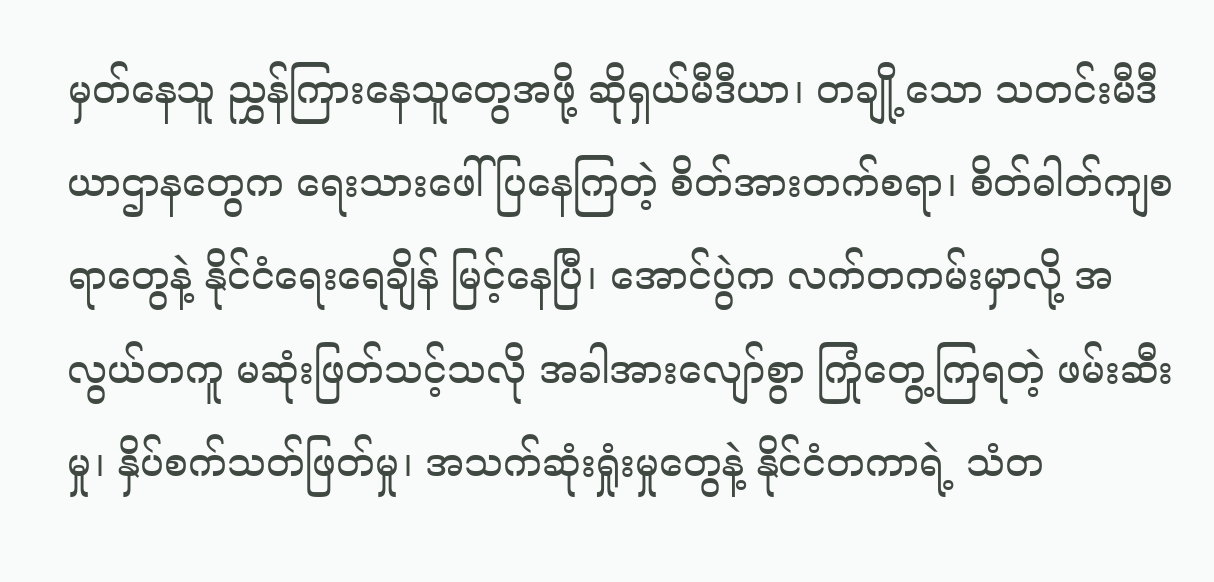မှတ်နေသူ ညွှန်ကြားနေသူတွေအဖို့ ဆိုရှယ်မီဒီယာ၊ တချို့သော သတင်းမီဒီယာဌာနတွေက ရေးသားဖေါ်ပြနေကြတဲ့ စိတ်အားတက်စရာ၊ စိတ်ဓါတ်ကျစရာတွေနဲ့ နိုင်ငံရေးရေချိန် မြင့်နေပြီ၊ အောင်ပွဲက လက်တကမ်းမှာလို့ အလွယ်တကူ မဆုံးဖြတ်သင့်သလို အခါအားလျော်စွာ ကြုံတွေ့ကြရတဲ့ ဖမ်းဆီးမှု၊ နှိပ်စက်သတ်ဖြတ်မှု၊ အသက်ဆုံးရှုံးမှုတွေနဲ့ နိုင်ငံတကာရဲ့ သံတ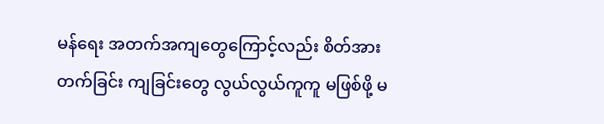မန်ရေး အတက်အကျတွေကြောင့်လည်း စိတ်အား တက်ခြင်း ကျခြင်းတွေ လွယ်လွယ်ကူကူ မဖြစ်ဖို့ မ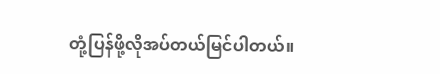တုံ့ပြန်ဖို့လိုအပ်တယ်မြင်ပါတယ်။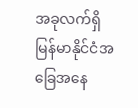အခုလက်ရှိ မြန်မာနိုင်ငံအခြေအနေ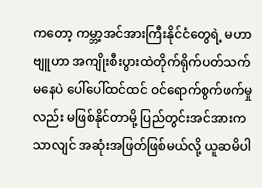ကတော့ ကမ္ဘာ့အင်အားကြီးနိုင်ငံတွေရဲ့ မဟာဗျူဟာ အကျိုးစီးပွားထဲတိုက်ရိုက်ပတ်သက်မနေပဲ ပေါ်ပေါ်ထင်ထင် ဝင်ရောက်စွက်ဖက်မှုလည်း မဖြစ်နိုင်တာမို့ ပြည်တွင်းအင်အားကသာလျင် အဆုံးအဖြတ်ဖြစ်မယ်လို့ ယူဆမိပါ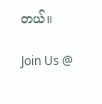တယ်။

Join Us @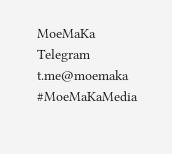MoeMaKa Telegram
t.me@moemaka
#MoeMaKaMedia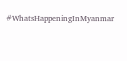#WhatsHappeningInMyanmar